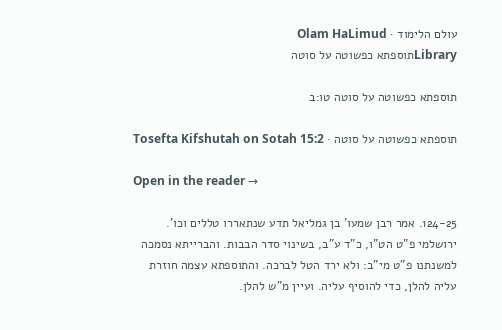עולם הלימוד · Olam HaLimud
Libraryתוספתא כפשוטה על סוטה

תוספתא כפשוטה על סוטה טו:ב

תוספתא כפשוטה על סוטה · Tosefta Kifshutah on Sotah 15:2

Open in the reader →

124-25. אמר רבן שמעו' בן גמליאל תדע שנתאררו טללים וכו'. ירושלמי פ"ט הט"ו, כ"ד ע"ב, בשינוי סדר הבבות. והברייתא נסמכה למשנתנו פ"ט מי"ב: ולא ירד הטל לברכה. והתוספתא עצמה חוזרת עליה להלן, כדי להוסיף עליה. ועיין מ"ש להלן.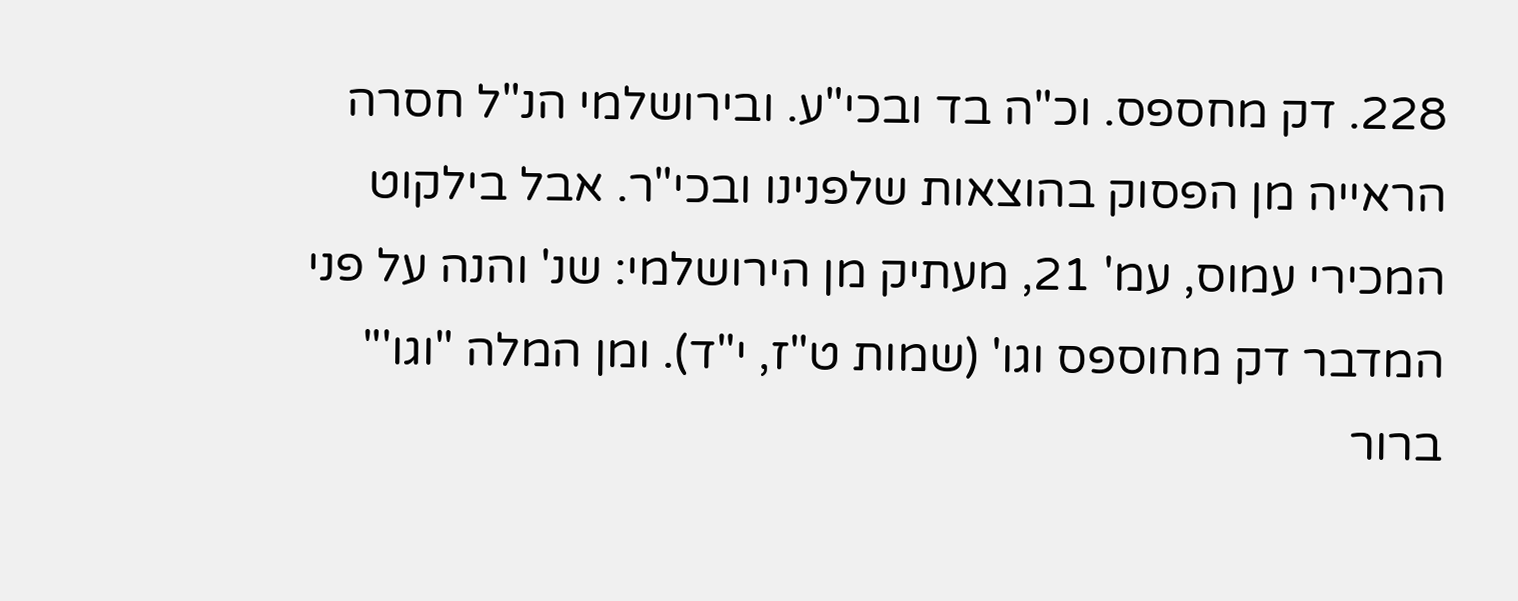228. דק מחספס. וכ"ה בד ובכי"ע. ובירושלמי הנ"ל חסרה הראייה מן הפסוק בהוצאות שלפנינו ובכי"ר. אבל בילקוט המכירי עמוס, עמ' 21, מעתיק מן הירושלמי: שנ' והנה על פני המדבר דק מחוספס וגו' (שמות ט"ז, י"ד). ומן המלה "וגו'" ברור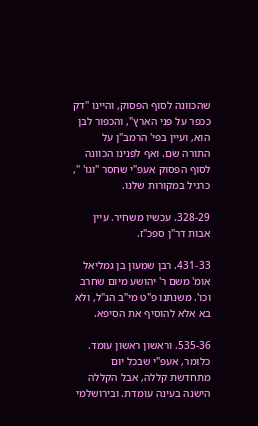שהכוונה לסוף הפסוק, והיינו "דק ככפר על פני הארץ", והכפור לבן הוא, ועיין בפי' הרמב"ן על התורה שם. ואף לפנינו הכוונה לסוף הפסוק אעפ"י שחסר "וגו' ", כרגיל במקורות שלנו.

328-29. עכשיו משחיר. עיין אבות דר"ן ספכ"ז.

431-33. רבן שמעון בן גמליאל אומ' משם ר' יהושע מיום שחרב וכו'. משנתנו פ"ט מי"ב הנ"ל, ולא בא אלא להוסיף את הסיפא.

535-36. וראשון ראשון עומד. כלומר, אעפ"י שבכל יום מתחדשת קללה, אבל הקללה הישנה בעינה עומדת. ובירושלמי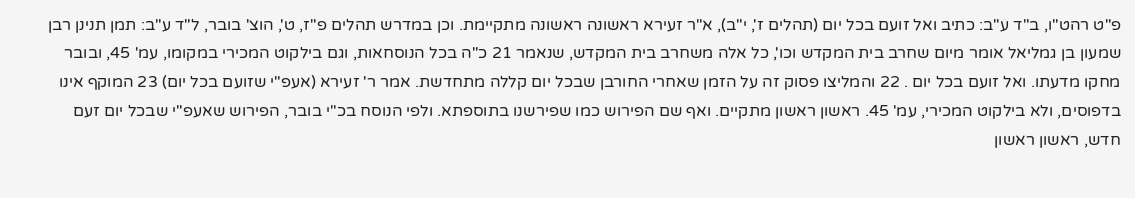פ"ט רהט"ו, ב"ד ע"ב: כתיב ואל זועם בכל יום (תהלים ז', י"ב), א"ר זעירא ראשונה ראשונה מתקיימת. וכן במדרש תהלים פ"ז, ט', הוצ' בובר, ל"ד ע"ב: תמן תנינן רבן שמעון בן גמליאל אומר מיום שחרב בית המקדש וכו', כל אלה משחרב בית המקדש, שנאמר 21 כ"ה בכל הנוסחאות, וגם בילקוט המכירי במקומו, עמ' 45, ובובר מחקו מדעתו. ואל זועם בכל יום . 22 והמליצו פסוק זה על הזמן שאחרי החורבן שבכל יום קללה מתחדשת. אמר ר' זעירא (אעפ"י שזועם בכל יום) 23 המוקף אינו בדפוסים, ולא בילקוט המכירי, עמ' 45. ראשון ראשון מתקיים. ואף שם הפירוש כמו שפירשנו בתוספתא. ולפי הנוסח בכ"י בובר, הפירוש שאעפ"י שבכל יום זעם חדש, ראשון ראשון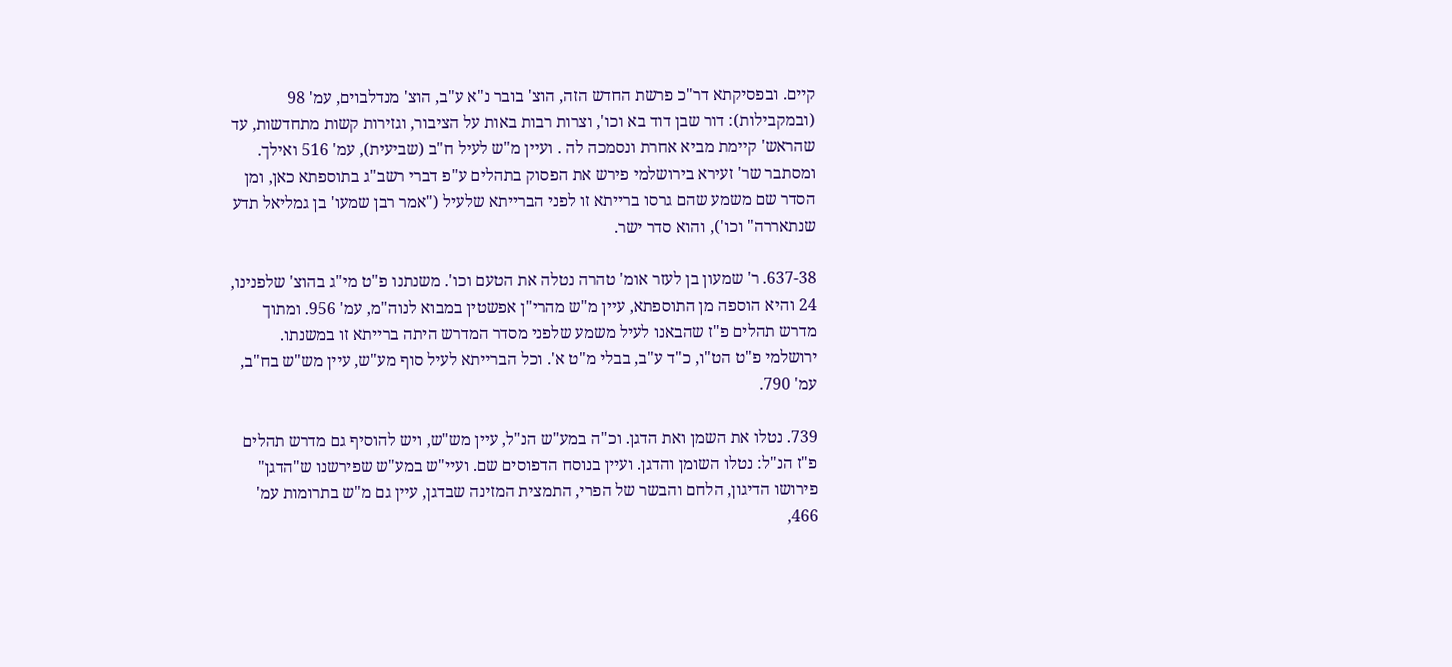קיים. ובפסיקתא דר"כ פרשת החדש הזה, הוצ' בובר נ"א ע"ב, הוצ' מנדלבוים, עמ' 98 (ובמקבילות): דור שבן דוד בא וכו', וצרות רבות באות על הציבור, וגזירות קשות מתחדשות, עד שהראש' קיימת מביא אחרת ונסמכה לה . ועיין מ"ש לעיל ח"ב (שביעית), עמ' 516 ואילך. ומסתבר שר' זעירא בירושלמי פירש את הפסוק בתהלים ע"פ דברי רשב"ג בתוספתא כאן, ומן הסדר שם משמע שהם גרסו ברייתא זו לפני הברייתא שלעיל ("אמר רבן שמעו' בן גמליאל תדע שנתאררה" וכו'), והוא סדר ישר.

637-38. ר' שמעון בן לעזר אומ' טהרה נטלה את הטעם וכו'. משנתנו פ"ט מי"ג בהוצ' שלפנינו, 24 והיא הוספה מן התוספתא, עיין מ"ש מהרי"ן אפשטין במבוא לנוה"מ, עמ' 956. ומתוך מדרש תהלים פ"ז שהבאנו לעיל משמע שלפני מסדר המדרש היתה ברייתא זו במשנתו. ירושלמי פ"ט הט"ו, כ"ד ע"ב, בבלי מ"ט א'. וכל הברייתא לעיל סוף מע"ש, עיין מש"ש בח"ב, עמ' 790.

739. נטלו את השמן ואת הדגן. וכ"ה במע"ש הנ"ל, עיין מש"ש, ויש להוסיף גם מדרש תהלים פ"ז הנ"ל: נטלו השומן והדגן. ועיין בנוסח הדפוסים שם. ועיי"ש במע"ש שפירשנו ש"הדגן" פירושו הדיגון, הלחם והבשר של הפרי, התמצית המזינה שבדגן, עיין גם מ"ש בתרומות עמ' 466,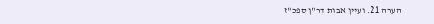הערה 21. ועיין אבות דר"ן ספכ"ז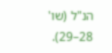הנ"ל (שו' 28–29).